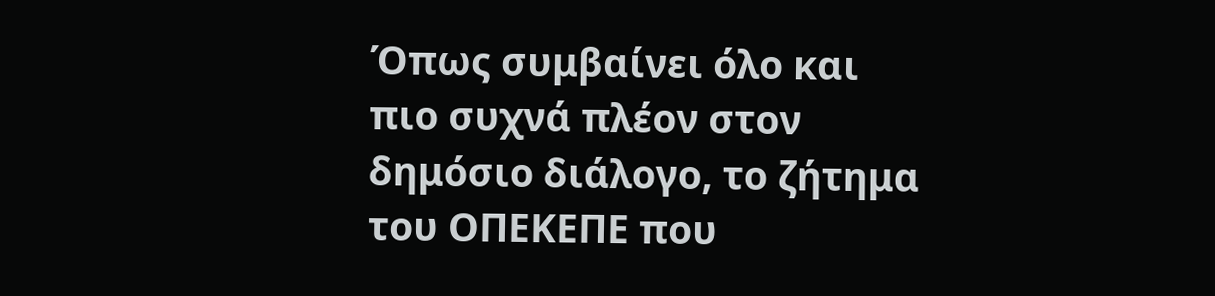Όπως συμβαίνει όλο και πιο συχνά πλέον στον δημόσιο διάλογο, το ζήτημα του ΟΠΕΚΕΠΕ που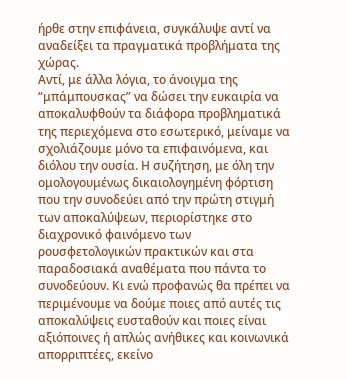ήρθε στην επιφάνεια, συγκάλυψε αντί να αναδείξει τα πραγματικά προβλήματα της χώρας.
Αντί, με άλλα λόγια, το άνοιγμα της “μπάμπουσκας” να δώσει την ευκαιρία να αποκαλυφθούν τα διάφορα προβληματικά της περιεχόμενα στο εσωτερικό, μείναμε να σχολιάζουμε μόνο τα επιφαινόμενα, και διόλου την ουσία. Η συζήτηση, με όλη την ομολογουμένως δικαιολογημένη φόρτιση που την συνοδεύει από την πρώτη στιγμή των αποκαλύψεων, περιορίστηκε στο διαχρονικό φαινόμενο των ρουσφετολογικών πρακτικών και στα παραδοσιακά αναθέματα που πάντα το συνοδεύουν. Κι ενώ προφανώς θα πρέπει να περιμένουμε να δούμε ποιες από αυτές τις αποκαλύψεις ευσταθούν και ποιες είναι αξιόποινες ή απλώς ανήθικες και κοινωνικά απορριπτέες, εκείνο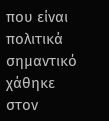που είναι πολιτικά σημαντικό χάθηκε στον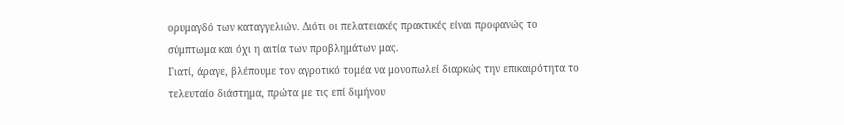ορυμαγδό των καταγγελιών. Διότι οι πελατειακές πρακτικές είναι προφανώς το σύμπτωμα και όχι η αιτία των προβλημάτων μας.
Γιατί, άραγε, βλέπουμε τον αγροτικό τομέα να μονοπωλεί διαρκώς την επικαιρότητα το τελευταίο διάστημα, πρώτα με τις επί διμήνου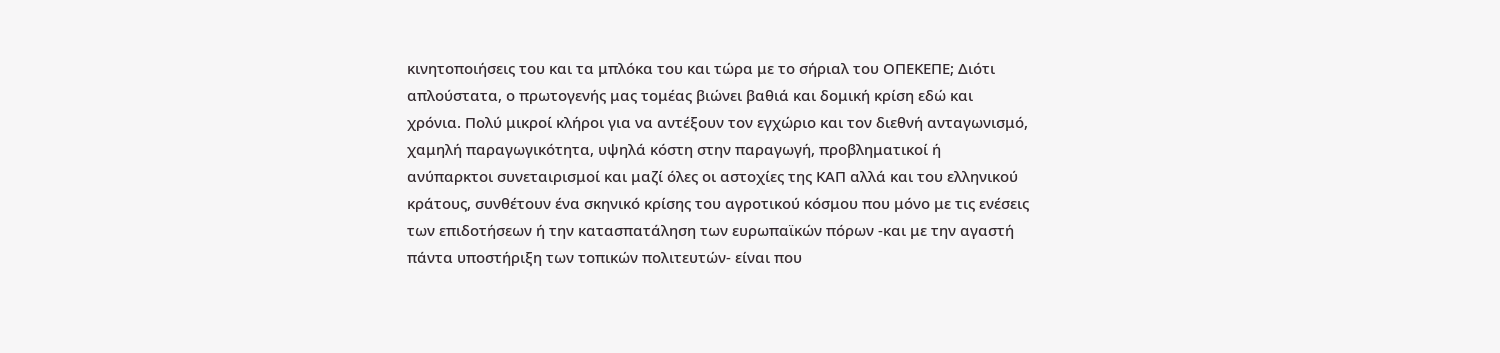κινητοποιήσεις του και τα μπλόκα του και τώρα με το σήριαλ του ΟΠΕΚΕΠΕ; Διότι απλούστατα, ο πρωτογενής μας τομέας βιώνει βαθιά και δομική κρίση εδώ και χρόνια. Πολύ μικροί κλήροι για να αντέξουν τον εγχώριο και τον διεθνή ανταγωνισμό, χαμηλή παραγωγικότητα, υψηλά κόστη στην παραγωγή, προβληματικοί ή ανύπαρκτοι συνεταιρισμοί και μαζί όλες οι αστοχίες της ΚΑΠ αλλά και του ελληνικού κράτους, συνθέτουν ένα σκηνικό κρίσης του αγροτικού κόσμου που μόνο με τις ενέσεις των επιδοτήσεων ή την κατασπατάληση των ευρωπαϊκών πόρων -και με την αγαστή πάντα υποστήριξη των τοπικών πολιτευτών- είναι που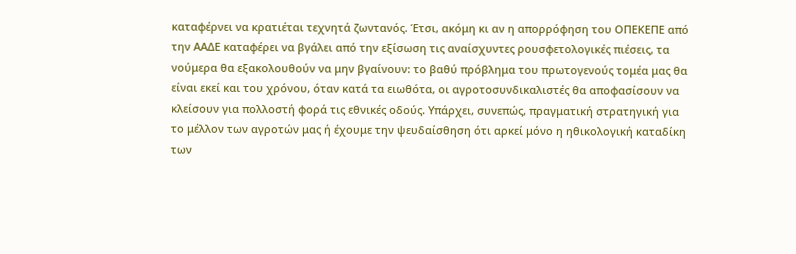καταφέρνει να κρατιέται τεχνητά ζωντανός. Έτσι, ακόμη κι αν η απορρόφηση του ΟΠΕΚΕΠΕ από την ΑΑΔΕ καταφέρει να βγάλει από την εξίσωση τις αναίσχυντες ρουσφετολογικές πιέσεις, τα νούμερα θα εξακολουθούν να μην βγαίνουν: το βαθύ πρόβλημα του πρωτογενούς τομέα μας θα είναι εκεί και του χρόνου, όταν κατά τα ειωθότα, οι αγροτοσυνδικαλιστές θα αποφασίσουν να κλείσουν για πολλοστή φορά τις εθνικές οδούς. Υπάρχει, συνεπώς, πραγματική στρατηγική για το μέλλον των αγροτών μας ή έχουμε την ψευδαίσθηση ότι αρκεί μόνο η ηθικολογική καταδίκη των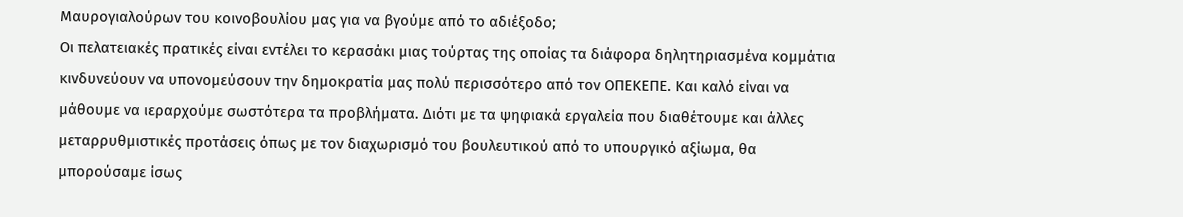Μαυρογιαλούρων του κοινοβουλίου μας για να βγούμε από το αδιέξοδο;
Οι πελατειακές πρατικές είναι εντέλει το κερασάκι μιας τούρτας της οποίας τα διάφορα δηλητηριασμένα κομμάτια κινδυνεύουν να υπονομεύσουν την δημοκρατία μας πολύ περισσότερο από τον ΟΠΕΚΕΠΕ. Και καλό είναι να μάθουμε να ιεραρχούμε σωστότερα τα προβλήματα. Διότι με τα ψηφιακά εργαλεία που διαθέτουμε και άλλες μεταρρυθμιστικές προτάσεις όπως με τον διαχωρισμό του βουλευτικού από το υπουργικό αξίωμα, θα μπορούσαμε ίσως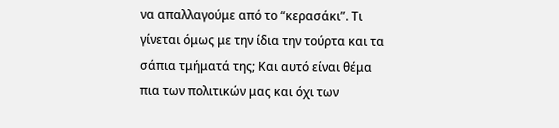να απαλλαγούμε από το “κερασάκι”. Τι γίνεται όμως με την ίδια την τούρτα και τα σάπια τμήματά της; Και αυτό είναι θέμα πια των πολιτικών μας και όχι των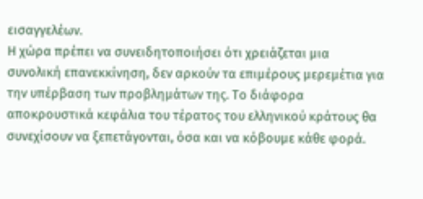εισαγγελέων.
Η χώρα πρέπει να συνειδητοποιήσει ότι χρειάζεται μια συνολική επανεκκίνηση, δεν αρκούν τα επιμέρους μερεμέτια για την υπέρβαση των προβλημάτων της. Το διάφορα αποκρουστικά κεφάλια του τέρατος του ελληνικού κράτους θα συνεχίσουν να ξεπετάγονται, όσα και να κόβουμε κάθε φορά.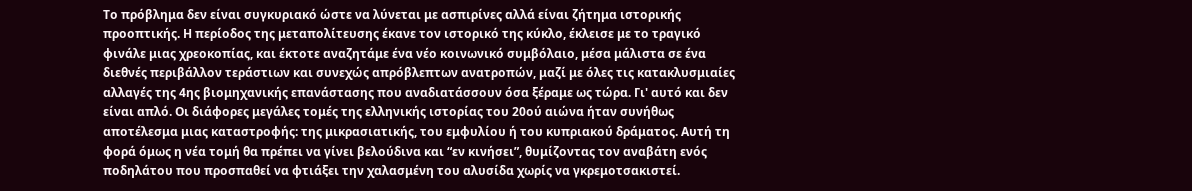Το πρόβλημα δεν είναι συγκυριακό ώστε να λύνεται με ασπιρίνες αλλά είναι ζήτημα ιστορικής προοπτικής. Η περίοδος της μεταπολίτευσης έκανε τον ιστορικό της κύκλο, έκλεισε με το τραγικό φινάλε μιας χρεοκοπίας, και έκτοτε αναζητάμε ένα νέο κοινωνικό συμβόλαιο, μέσα μάλιστα σε ένα διεθνές περιβάλλον τεράστιων και συνεχώς απρόβλεπτων ανατροπών, μαζί με όλες τις κατακλυσμιαίες αλλαγές της 4ης βιομηχανικής επανάστασης που αναδιατάσσουν όσα ξέραμε ως τώρα. Γι' αυτό και δεν είναι απλό. Οι διάφορες μεγάλες τομές της ελληνικής ιστορίας του 20ού αιώνα ήταν συνήθως αποτέλεσμα μιας καταστροφής: της μικρασιατικής, του εμφυλίου ή του κυπριακού δράματος. Αυτή τη φορά όμως η νέα τομή θα πρέπει να γίνει βελούδινα και “εν κινήσει”, θυμίζοντας τον αναβάτη ενός ποδηλάτου που προσπαθεί να φτιάξει την χαλασμένη του αλυσίδα χωρίς να γκρεμοτσακιστεί.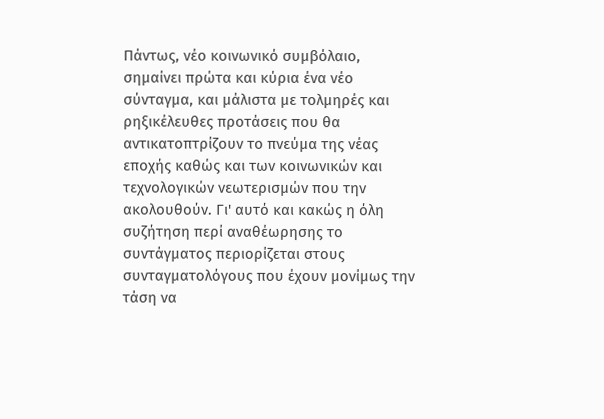Πάντως, νέο κοινωνικό συμβόλαιο, σημαίνει πρώτα και κύρια ένα νέο σύνταγμα, και μάλιστα με τολμηρές και ρηξικέλευθες προτάσεις που θα αντικατοπτρίζουν το πνεύμα της νέας εποχής καθώς και των κοινωνικών και τεχνολογικών νεωτερισμών που την ακολουθούν. Γι' αυτό και κακώς η όλη συζήτηση περί αναθέωρησης το συντάγματος περιορίζεται στους συνταγματολόγους που έχουν μονίμως την τάση να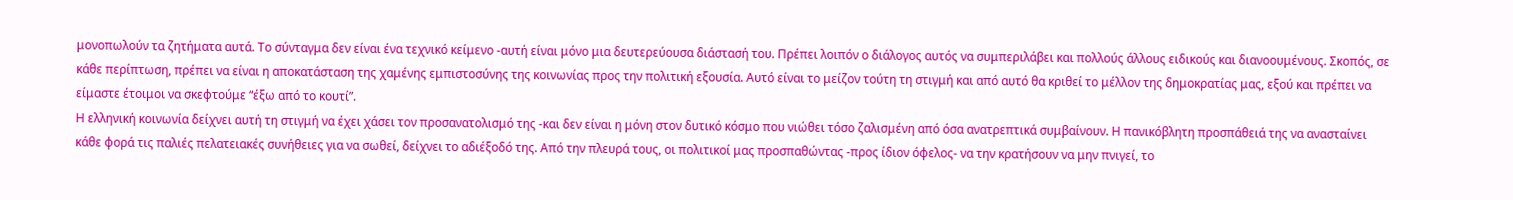μονοπωλούν τα ζητήματα αυτά. Το σύνταγμα δεν είναι ένα τεχνικό κείμενο -αυτή είναι μόνο μια δευτερεύουσα διάστασή του. Πρέπει λοιπόν ο διάλογος αυτός να συμπεριλάβει και πολλούς άλλους ειδικούς και διανοουμένους. Σκοπός, σε κάθε περίπτωση, πρέπει να είναι η αποκατάσταση της χαμένης εμπιστοσύνης της κοινωνίας προς την πολιτική εξουσία. Αυτό είναι το μείζον τούτη τη στιγμή και από αυτό θα κριθεί το μέλλον της δημοκρατίας μας, εξού και πρέπει να είμαστε έτοιμοι να σκεφτούμε “έξω από το κουτί”.
Η ελληνική κοινωνία δείχνει αυτή τη στιγμή να έχει χάσει τον προσανατολισμό της -και δεν είναι η μόνη στον δυτικό κόσμο που νιώθει τόσο ζαλισμένη από όσα ανατρεπτικά συμβαίνουν. Η πανικόβλητη προσπάθειά της να ανασταίνει κάθε φορά τις παλιές πελατειακές συνήθειες για να σωθεί, δείχνει το αδιέξοδό της. Από την πλευρά τους, οι πολιτικοί μας προσπαθώντας -προς ίδιον όφελος- να την κρατήσουν να μην πνιγεί, το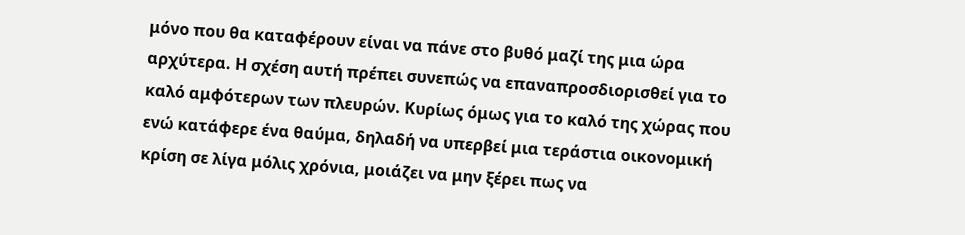μόνο που θα καταφέρουν είναι να πάνε στο βυθό μαζί της μια ώρα αρχύτερα. Η σχέση αυτή πρέπει συνεπώς να επαναπροσδιορισθεί για το καλό αμφότερων των πλευρών. Κυρίως όμως για το καλό της χώρας που ενώ κατάφερε ένα θαύμα, δηλαδή να υπερβεί μια τεράστια οικονομική κρίση σε λίγα μόλις χρόνια, μοιάζει να μην ξέρει πως να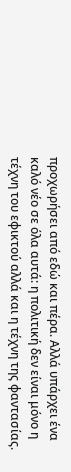προχωρήσει από εδώ και πέρα. Αλλά υπάρχει ένα καλό νέο σε όλα αυτά: η πολιτική δεν είναι μόνο η τέχνη του εφικτού αλλά και η τέχνη της φαντασίας.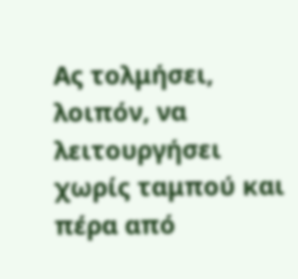Ας τολμήσει, λοιπόν, να λειτουργήσει χωρίς ταμπού και πέρα από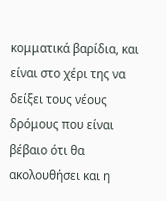κομματικά βαρίδια, και είναι στο χέρι της να δείξει τους νέους δρόμους που είναι βέβαιο ότι θα ακολουθήσει και η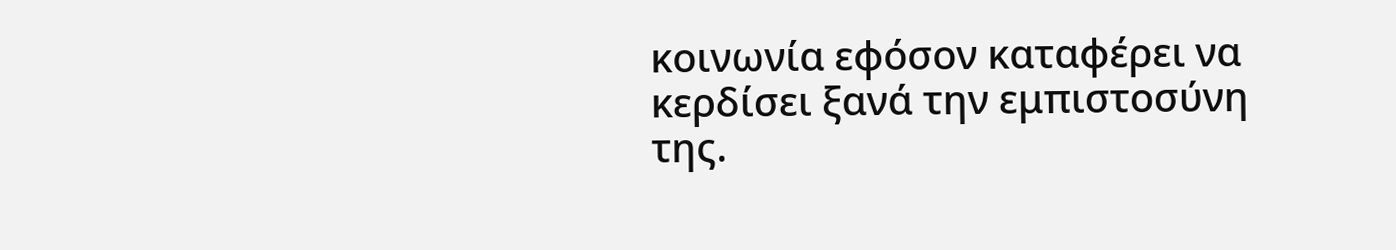κοινωνία εφόσον καταφέρει να κερδίσει ξανά την εμπιστοσύνη της.